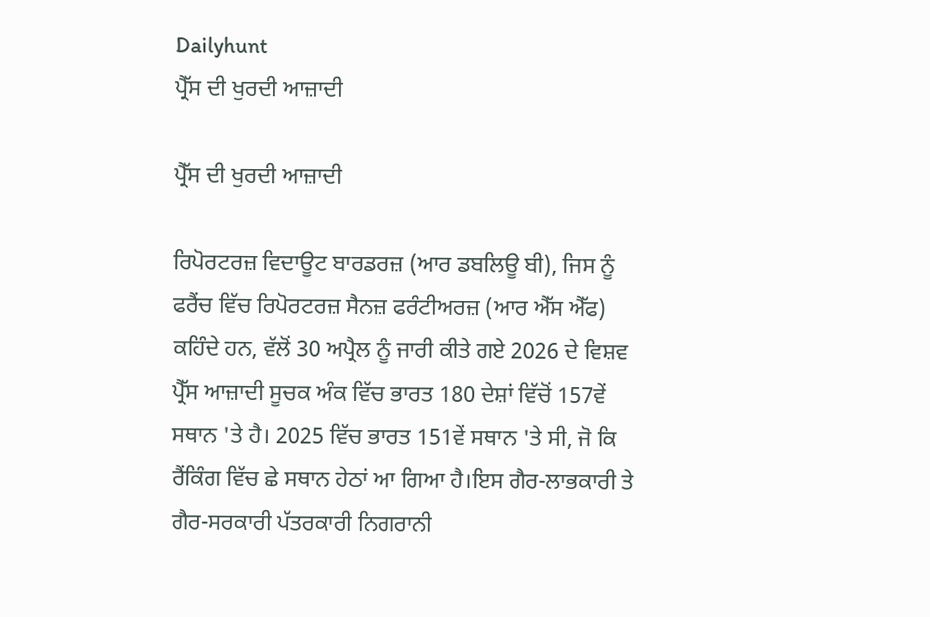Dailyhunt
ਪ੍ਰੈੱਸ ਦੀ ਖੁਰਦੀ ਆਜ਼ਾਦੀ

ਪ੍ਰੈੱਸ ਦੀ ਖੁਰਦੀ ਆਜ਼ਾਦੀ

ਰਿਪੋਰਟਰਜ਼ ਵਿਦਾਊਟ ਬਾਰਡਰਜ਼ (ਆਰ ਡਬਲਿਊ ਬੀ), ਜਿਸ ਨੂੰ ਫਰੈਂਚ ਵਿੱਚ ਰਿਪੋਰਟਰਜ਼ ਸੈਨਜ਼ ਫਰੰਟੀਅਰਜ਼ (ਆਰ ਐੱਸ ਐੱਫ) ਕਹਿੰਦੇ ਹਨ, ਵੱਲੋਂ 30 ਅਪ੍ਰੈਲ ਨੂੰ ਜਾਰੀ ਕੀਤੇ ਗਏ 2026 ਦੇ ਵਿਸ਼ਵ ਪ੍ਰੈੱਸ ਆਜ਼ਾਦੀ ਸੂਚਕ ਅੰਕ ਵਿੱਚ ਭਾਰਤ 180 ਦੇਸ਼ਾਂ ਵਿੱਚੋਂ 157ਵੇਂ ਸਥਾਨ 'ਤੇ ਹੈ। 2025 ਵਿੱਚ ਭਾਰਤ 151ਵੇਂ ਸਥਾਨ 'ਤੇ ਸੀ, ਜੋ ਕਿ ਰੈਂਕਿੰਗ ਵਿੱਚ ਛੇ ਸਥਾਨ ਹੇਠਾਂ ਆ ਗਿਆ ਹੈ।ਇਸ ਗੈਰ-ਲਾਭਕਾਰੀ ਤੇ ਗੈਰ-ਸਰਕਾਰੀ ਪੱਤਰਕਾਰੀ ਨਿਗਰਾਨੀ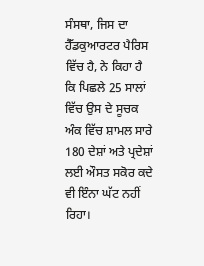ਸੰਸਥਾ, ਜਿਸ ਦਾ ਹੈੱਡਕੁਆਰਟਰ ਪੈਰਿਸ ਵਿੱਚ ਹੈ, ਨੇ ਕਿਹਾ ਹੈ ਕਿ ਪਿਛਲੇ 25 ਸਾਲਾਂ ਵਿੱਚ ਉਸ ਦੇ ਸੂਚਕ ਅੰਕ ਵਿੱਚ ਸ਼ਾਮਲ ਸਾਰੇ 180 ਦੇਸ਼ਾਂ ਅਤੇ ਪ੍ਰਦੇਸ਼ਾਂ ਲਈ ਔਸਤ ਸਕੋਰ ਕਦੇ ਵੀ ਇੰਨਾ ਘੱਟ ਨਹੀਂ ਰਿਹਾ।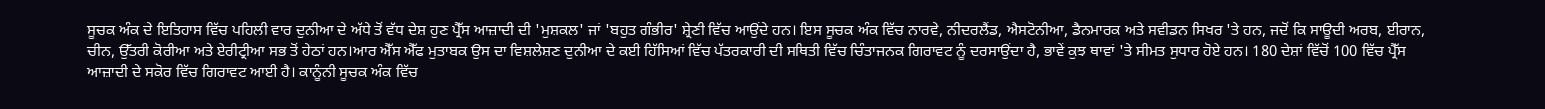ਸੂਚਕ ਅੰਕ ਦੇ ਇਤਿਹਾਸ ਵਿੱਚ ਪਹਿਲੀ ਵਾਰ ਦੁਨੀਆ ਦੇ ਅੱਧੇ ਤੋਂ ਵੱਧ ਦੇਸ਼ ਹੁਣ ਪ੍ਰੈੱਸ ਆਜ਼ਾਦੀ ਦੀ 'ਮੁਸ਼ਕਲ' ਜਾਂ 'ਬਹੁਤ ਗੰਭੀਰ' ਸ਼੍ਰੇਣੀ ਵਿੱਚ ਆਉਂਦੇ ਹਨ। ਇਸ ਸੂਚਕ ਅੰਕ ਵਿੱਚ ਨਾਰਵੇ, ਨੀਦਰਲੈਂਡ, ਐਸਟੋਨੀਆ, ਡੈਨਮਾਰਕ ਅਤੇ ਸਵੀਡਨ ਸਿਖਰ 'ਤੇ ਹਨ, ਜਦੋਂ ਕਿ ਸਾਊਦੀ ਅਰਬ, ਈਰਾਨ, ਚੀਨ, ਉੱਤਰੀ ਕੋਰੀਆ ਅਤੇ ਏਰੀਟ੍ਰੀਆ ਸਭ ਤੋਂ ਹੇਠਾਂ ਹਨ।ਆਰ ਐੱਸ ਐੱਫ ਮੁਤਾਬਕ ਉਸ ਦਾ ਵਿਸ਼ਲੇਸ਼ਣ ਦੁਨੀਆ ਦੇ ਕਈ ਹਿੱਸਿਆਂ ਵਿੱਚ ਪੱਤਰਕਾਰੀ ਦੀ ਸਥਿਤੀ ਵਿੱਚ ਚਿੰਤਾਜਨਕ ਗਿਰਾਵਟ ਨੂੰ ਦਰਸਾਉਂਦਾ ਹੈ, ਭਾਵੇਂ ਕੁਝ ਥਾਵਾਂ 'ਤੇ ਸੀਮਤ ਸੁਧਾਰ ਹੋਏ ਹਨ। 180 ਦੇਸ਼ਾਂ ਵਿੱਚੋਂ 100 ਵਿੱਚ ਪ੍ਰੈੱਸ ਆਜ਼ਾਦੀ ਦੇ ਸਕੋਰ ਵਿੱਚ ਗਿਰਾਵਟ ਆਈ ਹੈ। ਕਾਨੂੰਨੀ ਸੂਚਕ ਅੰਕ ਵਿੱਚ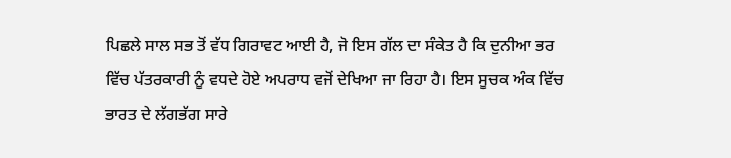ਪਿਛਲੇ ਸਾਲ ਸਭ ਤੋਂ ਵੱਧ ਗਿਰਾਵਟ ਆਈ ਹੈ, ਜੋ ਇਸ ਗੱਲ ਦਾ ਸੰਕੇਤ ਹੈ ਕਿ ਦੁਨੀਆ ਭਰ ਵਿੱਚ ਪੱਤਰਕਾਰੀ ਨੂੰ ਵਧਦੇ ਹੋਏ ਅਪਰਾਧ ਵਜੋਂ ਦੇਖਿਆ ਜਾ ਰਿਹਾ ਹੈ। ਇਸ ਸੂਚਕ ਅੰਕ ਵਿੱਚ ਭਾਰਤ ਦੇ ਲੱਗਭੱਗ ਸਾਰੇ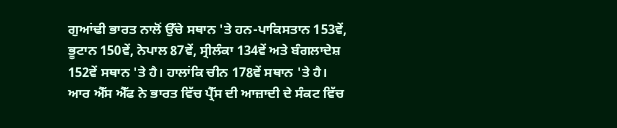ਗੁਆਂਢੀ ਭਾਰਤ ਨਾਲੋਂ ਉੱਚੇ ਸਥਾਨ 'ਤੇ ਹਨ-ਪਾਕਿਸਤਾਨ 153ਵੇਂ, ਭੂਟਾਨ 150ਵੇਂ, ਨੇਪਾਲ 87ਵੇਂ, ਸ੍ਰੀਲੰਕਾ 134ਵੇਂ ਅਤੇ ਬੰਗਲਾਦੇਸ਼ 152ਵੇਂ ਸਥਾਨ 'ਤੇ ਹੈ। ਹਾਲਾਂਕਿ ਚੀਨ 178ਵੇਂ ਸਥਾਨ 'ਤੇ ਹੈ।
ਆਰ ਐੱਸ ਐੱਫ ਨੇ ਭਾਰਤ ਵਿੱਚ ਪ੍ਰੈੱਸ ਦੀ ਆਜ਼ਾਦੀ ਦੇ ਸੰਕਟ ਵਿੱਚ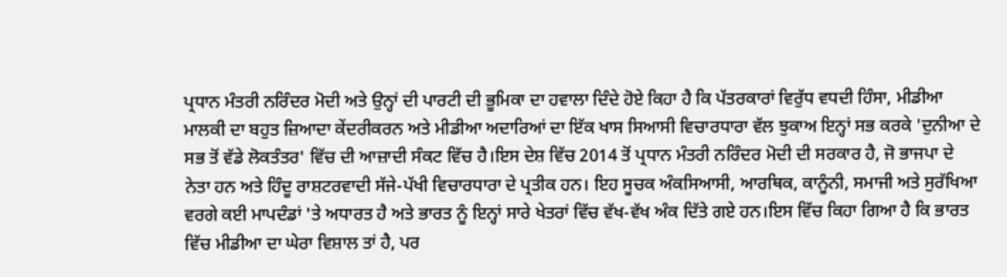ਪ੍ਰਧਾਨ ਮੰਤਰੀ ਨਰਿੰਦਰ ਮੋਦੀ ਅਤੇ ਉਨ੍ਹਾਂ ਦੀ ਪਾਰਟੀ ਦੀ ਭੂਮਿਕਾ ਦਾ ਹਵਾਲਾ ਦਿੰਦੇ ਹੋਏ ਕਿਹਾ ਹੈ ਕਿ ਪੱਤਰਕਾਰਾਂ ਵਿਰੁੱਧ ਵਧਦੀ ਹਿੰਸਾ, ਮੀਡੀਆ ਮਾਲਕੀ ਦਾ ਬਹੁਤ ਜ਼ਿਆਦਾ ਕੇਂਦਰੀਕਰਨ ਅਤੇ ਮੀਡੀਆ ਅਦਾਰਿਆਂ ਦਾ ਇੱਕ ਖਾਸ ਸਿਆਸੀ ਵਿਚਾਰਧਾਰਾ ਵੱਲ ਝੁਕਾਅ ਇਨ੍ਹਾਂ ਸਭ ਕਰਕੇ 'ਦੁਨੀਆ ਦੇ ਸਭ ਤੋਂ ਵੱਡੇ ਲੋਕਤੰਤਰ' ਵਿੱਚ ਦੀ ਆਜ਼ਾਦੀ ਸੰਕਟ ਵਿੱਚ ਹੈ।ਇਸ ਦੇਸ਼ ਵਿੱਚ 2014 ਤੋਂ ਪ੍ਰਧਾਨ ਮੰਤਰੀ ਨਰਿੰਦਰ ਮੋਦੀ ਦੀ ਸਰਕਾਰ ਹੈ, ਜੋ ਭਾਜਪਾ ਦੇ ਨੇਤਾ ਹਨ ਅਤੇ ਹਿੰਦੂ ਰਾਸ਼ਟਰਵਾਦੀ ਸੱਜੇ-ਪੱਖੀ ਵਿਚਾਰਧਾਰਾ ਦੇ ਪ੍ਰਤੀਕ ਹਨ। ਇਹ ਸੂਚਕ ਅੰਕਸਿਆਸੀ, ਆਰਥਿਕ, ਕਾਨੂੰਨੀ, ਸਮਾਜੀ ਅਤੇ ਸੁਰੱਖਿਆ ਵਰਗੇ ਕਈ ਮਾਪਦੰਡਾਂ 'ਤੇ ਅਧਾਰਤ ਹੈ ਅਤੇ ਭਾਰਤ ਨੂੰ ਇਨ੍ਹਾਂ ਸਾਰੇ ਖੇਤਰਾਂ ਵਿੱਚ ਵੱਖ-ਵੱਖ ਅੰਕ ਦਿੱਤੇ ਗਏ ਹਨ।ਇਸ ਵਿੱਚ ਕਿਹਾ ਗਿਆ ਹੈ ਕਿ ਭਾਰਤ ਵਿੱਚ ਮੀਡੀਆ ਦਾ ਘੇਰਾ ਵਿਸ਼ਾਲ ਤਾਂ ਹੈ, ਪਰ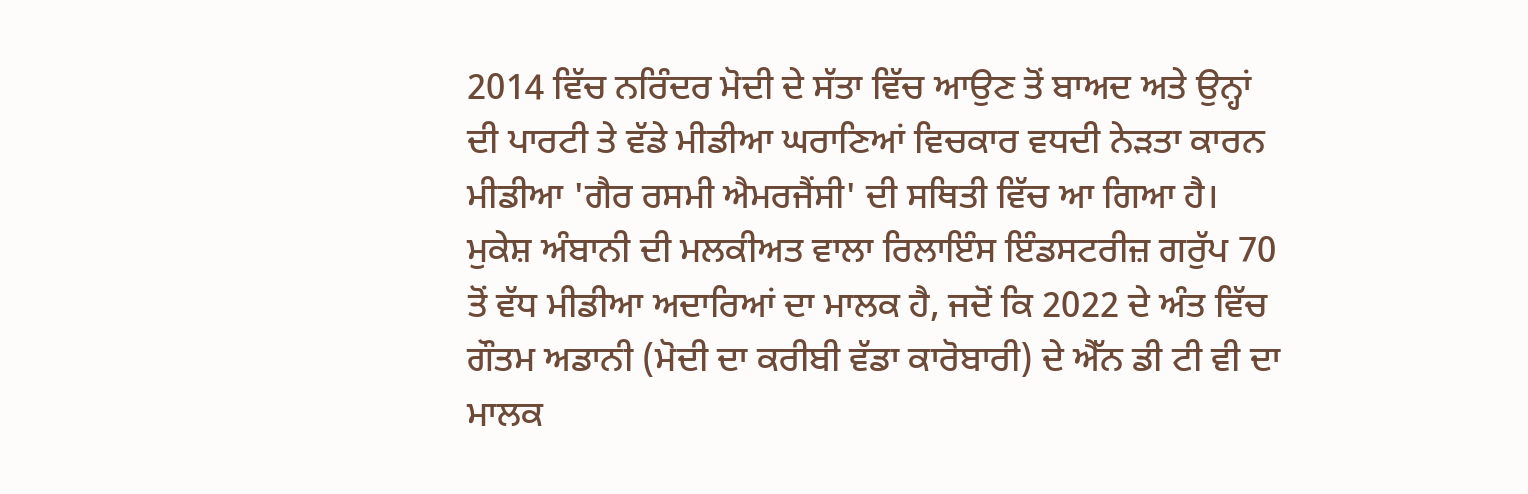2014 ਵਿੱਚ ਨਰਿੰਦਰ ਮੋਦੀ ਦੇ ਸੱਤਾ ਵਿੱਚ ਆਉਣ ਤੋਂ ਬਾਅਦ ਅਤੇ ਉਨ੍ਹਾਂ ਦੀ ਪਾਰਟੀ ਤੇ ਵੱਡੇ ਮੀਡੀਆ ਘਰਾਣਿਆਂ ਵਿਚਕਾਰ ਵਧਦੀ ਨੇੜਤਾ ਕਾਰਨ ਮੀਡੀਆ 'ਗੈਰ ਰਸਮੀ ਐਮਰਜੈਂਸੀ' ਦੀ ਸਥਿਤੀ ਵਿੱਚ ਆ ਗਿਆ ਹੈ। ਮੁਕੇਸ਼ ਅੰਬਾਨੀ ਦੀ ਮਲਕੀਅਤ ਵਾਲਾ ਰਿਲਾਇੰਸ ਇੰਡਸਟਰੀਜ਼ ਗਰੁੱਪ 70 ਤੋਂ ਵੱਧ ਮੀਡੀਆ ਅਦਾਰਿਆਂ ਦਾ ਮਾਲਕ ਹੈ, ਜਦੋਂ ਕਿ 2022 ਦੇ ਅੰਤ ਵਿੱਚ ਗੌਤਮ ਅਡਾਨੀ (ਮੋਦੀ ਦਾ ਕਰੀਬੀ ਵੱਡਾ ਕਾਰੋਬਾਰੀ) ਦੇ ਐੱਨ ਡੀ ਟੀ ਵੀ ਦਾ ਮਾਲਕ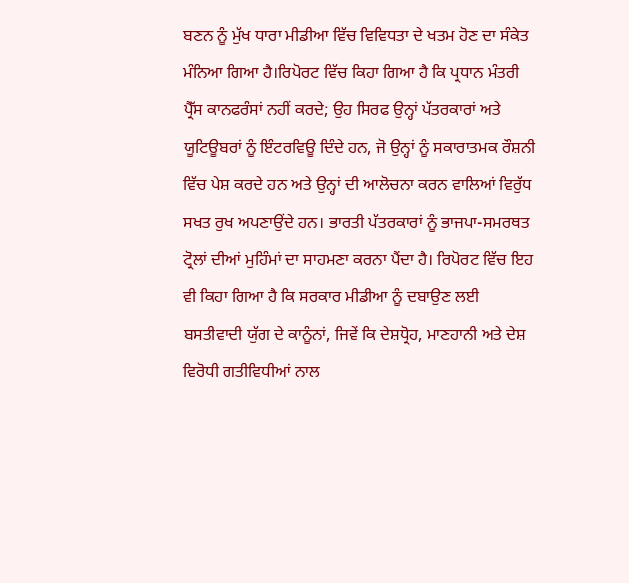ਬਣਨ ਨੂੰ ਮੁੱਖ ਧਾਰਾ ਮੀਡੀਆ ਵਿੱਚ ਵਿਵਿਧਤਾ ਦੇ ਖਤਮ ਹੋਣ ਦਾ ਸੰਕੇਤ ਮੰਨਿਆ ਗਿਆ ਹੈ।ਰਿਪੋਰਟ ਵਿੱਚ ਕਿਹਾ ਗਿਆ ਹੈ ਕਿ ਪ੍ਰਧਾਨ ਮੰਤਰੀ ਪ੍ਰੈੱਸ ਕਾਨਫਰੰਸਾਂ ਨਹੀਂ ਕਰਦੇ; ਉਹ ਸਿਰਫ ਉਨ੍ਹਾਂ ਪੱਤਰਕਾਰਾਂ ਅਤੇ ਯੂਟਿਊਬਰਾਂ ਨੂੰ ਇੰਟਰਵਿਊ ਦਿੰਦੇ ਹਨ, ਜੋ ਉਨ੍ਹਾਂ ਨੂੰ ਸਕਾਰਾਤਮਕ ਰੌਸ਼ਨੀ ਵਿੱਚ ਪੇਸ਼ ਕਰਦੇ ਹਨ ਅਤੇ ਉਨ੍ਹਾਂ ਦੀ ਆਲੋਚਨਾ ਕਰਨ ਵਾਲਿਆਂ ਵਿਰੁੱਧ ਸਖਤ ਰੁਖ ਅਪਣਾਉਂਦੇ ਹਨ। ਭਾਰਤੀ ਪੱਤਰਕਾਰਾਂ ਨੂੰ ਭਾਜਪਾ-ਸਮਰਥਤ ਟ੍ਰੋਲਾਂ ਦੀਆਂ ਮੁਹਿੰਮਾਂ ਦਾ ਸਾਹਮਣਾ ਕਰਨਾ ਪੈਂਦਾ ਹੈ। ਰਿਪੋਰਟ ਵਿੱਚ ਇਹ ਵੀ ਕਿਹਾ ਗਿਆ ਹੈ ਕਿ ਸਰਕਾਰ ਮੀਡੀਆ ਨੂੰ ਦਬਾਉਣ ਲਈ ਬਸਤੀਵਾਦੀ ਯੁੱਗ ਦੇ ਕਾਨੂੰਨਾਂ, ਜਿਵੇਂ ਕਿ ਦੇਸ਼ਧ੍ਰੋਹ, ਮਾਣਹਾਨੀ ਅਤੇ ਦੇਸ਼ ਵਿਰੋਧੀ ਗਤੀਵਿਧੀਆਂ ਨਾਲ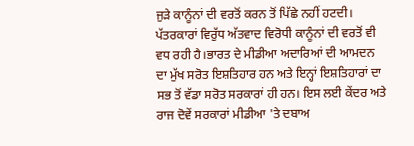ਜੁੜੇ ਕਾਨੂੰਨਾਂ ਦੀ ਵਰਤੋਂ ਕਰਨ ਤੋਂ ਪਿੱਛੇ ਨਹੀਂ ਹਟਦੀ। ਪੱਤਰਕਾਰਾਂ ਵਿਰੁੱਧ ਅੱਤਵਾਦ ਵਿਰੋਧੀ ਕਾਨੂੰਨਾਂ ਦੀ ਵਰਤੋਂ ਵੀ ਵਧ ਰਹੀ ਹੈ।ਭਾਰਤ ਦੇ ਮੀਡੀਆ ਅਦਾਰਿਆਂ ਦੀ ਆਮਦਨ ਦਾ ਮੁੱਖ ਸਰੋਤ ਇਸ਼ਤਿਹਾਰ ਹਨ ਅਤੇ ਇਨ੍ਹਾਂ ਇਸ਼ਤਿਹਾਰਾਂ ਦਾ ਸਭ ਤੋਂ ਵੱਡਾ ਸਰੋਤ ਸਰਕਾਰਾਂ ਹੀ ਹਨ। ਇਸ ਲਈ ਕੇਂਦਰ ਅਤੇ ਰਾਜ ਦੋਵੇਂ ਸਰਕਾਰਾਂ ਮੀਡੀਆ 'ਤੇ ਦਬਾਅ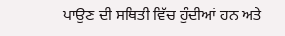ਪਾਉਣ ਦੀ ਸਥਿਤੀ ਵਿੱਚ ਹੁੰਦੀਆਂ ਹਨ ਅਤੇ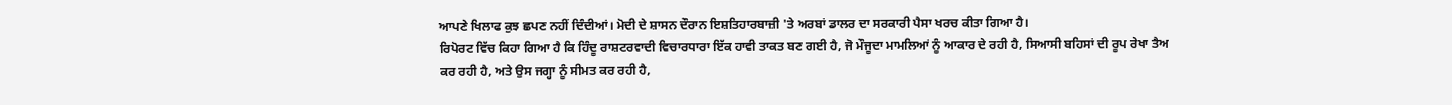ਆਪਣੇ ਖਿਲਾਫ ਕੁਝ ਛਪਣ ਨਹੀਂ ਦਿੰਦੀਆਂ। ਮੋਦੀ ਦੇ ਸ਼ਾਸਨ ਦੌਰਾਨ ਇਸ਼ਤਿਹਾਰਬਾਜ਼ੀ 'ਤੇ ਅਰਬਾਂ ਡਾਲਰ ਦਾ ਸਰਕਾਰੀ ਪੈਸਾ ਖਰਚ ਕੀਤਾ ਗਿਆ ਹੈ।
ਰਿਪੋਰਟ ਵਿੱਚ ਕਿਹਾ ਗਿਆ ਹੈ ਕਿ ਹਿੰਦੂ ਰਾਸ਼ਟਰਵਾਦੀ ਵਿਚਾਰਧਾਰਾ ਇੱਕ ਹਾਵੀ ਤਾਕਤ ਬਣ ਗਈ ਹੈ, ਜੋ ਮੌਜੂਦਾ ਮਾਮਲਿਆਂ ਨੂੰ ਆਕਾਰ ਦੇ ਰਹੀ ਹੈ, ਸਿਆਸੀ ਬਹਿਸਾਂ ਦੀ ਰੂਪ ਰੇਖਾ ਤੈਅ ਕਰ ਰਹੀ ਹੈ, ਅਤੇ ਉਸ ਜਗ੍ਹਾ ਨੂੰ ਸੀਮਤ ਕਰ ਰਹੀ ਹੈ,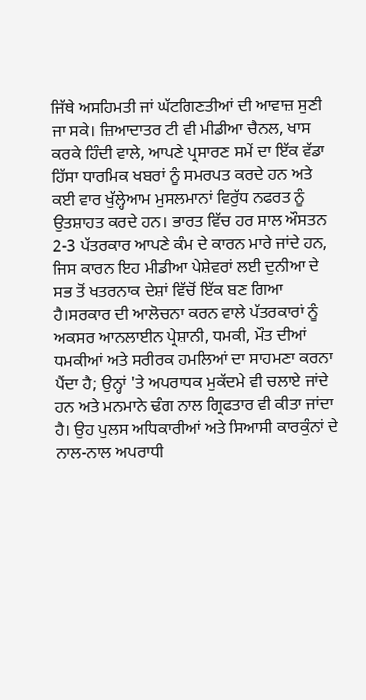ਜਿੱਥੇ ਅਸਹਿਮਤੀ ਜਾਂ ਘੱਟਗਿਣਤੀਆਂ ਦੀ ਆਵਾਜ਼ ਸੁਣੀ ਜਾ ਸਕੇ। ਜ਼ਿਆਦਾਤਰ ਟੀ ਵੀ ਮੀਡੀਆ ਚੈਨਲ, ਖਾਸ ਕਰਕੇ ਹਿੰਦੀ ਵਾਲੇ, ਆਪਣੇ ਪ੍ਰਸਾਰਣ ਸਮੇਂ ਦਾ ਇੱਕ ਵੱਡਾ ਹਿੱਸਾ ਧਾਰਮਿਕ ਖਬਰਾਂ ਨੂੰ ਸਮਰਪਤ ਕਰਦੇ ਹਨ ਅਤੇ ਕਈ ਵਾਰ ਖੁੱਲ੍ਹੇਆਮ ਮੁਸਲਮਾਨਾਂ ਵਿਰੁੱਧ ਨਫਰਤ ਨੂੰ ਉਤਸ਼ਾਹਤ ਕਰਦੇ ਹਨ। ਭਾਰਤ ਵਿੱਚ ਹਰ ਸਾਲ ਔਸਤਨ 2-3 ਪੱਤਰਕਾਰ ਆਪਣੇ ਕੰਮ ਦੇ ਕਾਰਨ ਮਾਰੇ ਜਾਂਦੇ ਹਨ, ਜਿਸ ਕਾਰਨ ਇਹ ਮੀਡੀਆ ਪੇਸ਼ੇਵਰਾਂ ਲਈ ਦੁਨੀਆ ਦੇ ਸਭ ਤੋਂ ਖਤਰਨਾਕ ਦੇਸ਼ਾਂ ਵਿੱਚੋਂ ਇੱਕ ਬਣ ਗਿਆ ਹੈ।ਸਰਕਾਰ ਦੀ ਆਲੋਚਨਾ ਕਰਨ ਵਾਲੇ ਪੱਤਰਕਾਰਾਂ ਨੂੰ ਅਕਸਰ ਆਨਲਾਈਨ ਪ੍ਰੇਸ਼ਾਨੀ, ਧਮਕੀ, ਮੌਤ ਦੀਆਂ ਧਮਕੀਆਂ ਅਤੇ ਸਰੀਰਕ ਹਮਲਿਆਂ ਦਾ ਸਾਹਮਣਾ ਕਰਨਾ ਪੈਂਦਾ ਹੈ; ਉਨ੍ਹਾਂ 'ਤੇ ਅਪਰਾਧਕ ਮੁਕੱਦਮੇ ਵੀ ਚਲਾਏ ਜਾਂਦੇ ਹਨ ਅਤੇ ਮਨਮਾਨੇ ਢੰਗ ਨਾਲ ਗ੍ਰਿਫਤਾਰ ਵੀ ਕੀਤਾ ਜਾਂਦਾ ਹੈ। ਉਹ ਪੁਲਸ ਅਧਿਕਾਰੀਆਂ ਅਤੇ ਸਿਆਸੀ ਕਾਰਕੁੰਨਾਂ ਦੇ ਨਾਲ-ਨਾਲ ਅਪਰਾਧੀ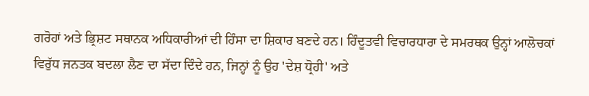ਗਰੋਹਾਂ ਅਤੇ ਭ੍ਰਿਸ਼ਟ ਸਥਾਨਕ ਅਧਿਕਾਰੀਆਂ ਦੀ ਹਿੰਸਾ ਦਾ ਸ਼ਿਕਾਰ ਬਣਦੇ ਹਨ। ਹਿੰਦੂਤਵੀ ਵਿਚਾਰਧਾਰਾ ਦੇ ਸਮਰਥਕ ਉਨ੍ਹਾਂ ਆਲੋਚਕਾਂ ਵਿਰੁੱਧ ਜਨਤਕ ਬਦਲਾ ਲੈਣ ਦਾ ਸੱਦਾ ਦਿੰਦੇ ਹਨ, ਜਿਨ੍ਹਾਂ ਨੂੰ ਉਹ 'ਦੇਸ਼ ਧ੍ਰੋਹੀ' ਅਤੇ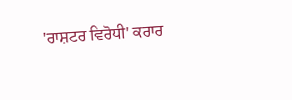'ਰਾਸ਼ਟਰ ਵਿਰੋਧੀ' ਕਰਾਰ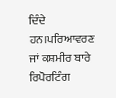ਦਿੰਦੇ ਹਨ।ਪਰਿਆਵਰਣ ਜਾਂ ਕਸ਼ਮੀਰ ਬਾਰੇ ਰਿਪੋਰਟਿੰਗ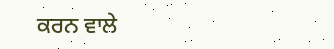ਕਰਨ ਵਾਲੇ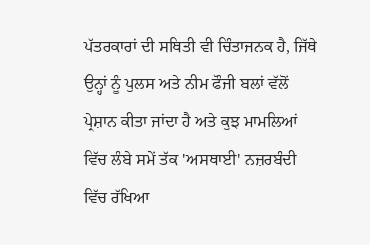ਪੱਤਰਕਾਰਾਂ ਦੀ ਸਥਿਤੀ ਵੀ ਚਿੰਤਾਜਨਕ ਹੈ, ਜਿੱਥੇ ਉਨ੍ਹਾਂ ਨੂੰ ਪੁਲਸ ਅਤੇ ਨੀਮ ਫੌਜੀ ਬਲਾਂ ਵੱਲੋਂ ਪ੍ਰੇਸ਼ਾਨ ਕੀਤਾ ਜਾਂਦਾ ਹੈ ਅਤੇ ਕੁਝ ਮਾਮਲਿਆਂ ਵਿੱਚ ਲੰਬੇ ਸਮੇਂ ਤੱਕ 'ਅਸਥਾਈ' ਨਜ਼ਰਬੰਦੀ ਵਿੱਚ ਰੱਖਿਆ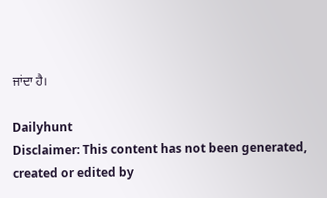ਜਾਂਦਾ ਹੈ।

Dailyhunt
Disclaimer: This content has not been generated, created or edited by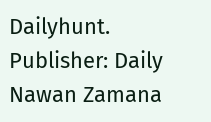Dailyhunt. Publisher: Daily Nawan Zamana